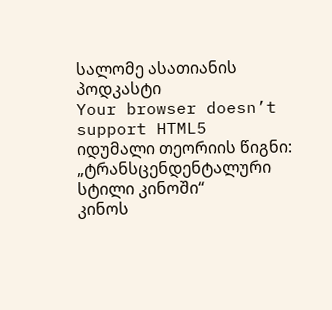სალომე ასათიანის პოდკასტი
Your browser doesn’t support HTML5
იდუმალი თეორიის წიგნი: „ტრანსცენდენტალური სტილი კინოში“
კინოს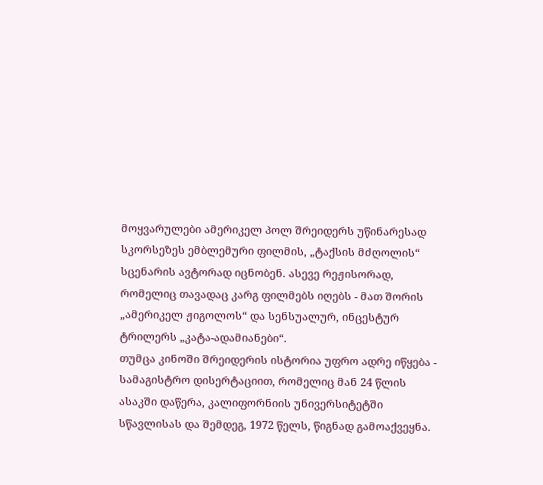მოყვარულები ამერიკელ პოლ შრეიდერს უწინარესად სკორსეზეს ემბლემური ფილმის, „ტაქსის მძღოლის“ სცენარის ავტორად იცნობენ. ასევე რეჟისორად, რომელიც თავადაც კარგ ფილმებს იღებს - მათ შორის „ამერიკელ ჟიგოლოს“ და სენსუალურ, ინცესტურ ტრილერს „კატა-ადამიანები“.
თუმცა კინოში შრეიდერის ისტორია უფრო ადრე იწყება - სამაგისტრო დისერტაციით, რომელიც მან 24 წლის ასაკში დაწერა, კალიფორნიის უნივერსიტეტში სწავლისას და შემდეგ, 1972 წელს, წიგნად გამოაქვეყნა.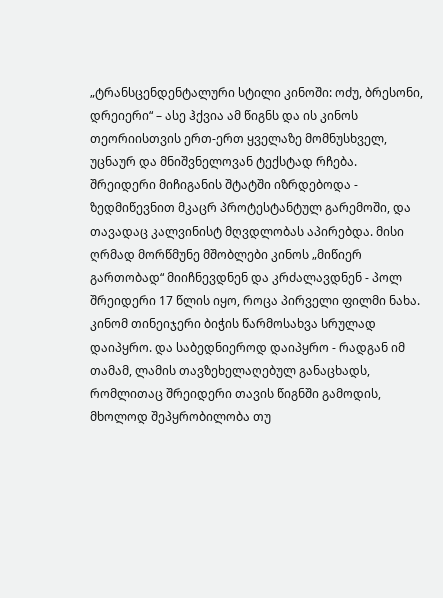„ტრანსცენდენტალური სტილი კინოში: ოძუ, ბრესონი, დრეიერი“ – ასე ჰქვია ამ წიგნს და ის კინოს თეორიისთვის ერთ-ერთ ყველაზე მომნუსხველ, უცნაურ და მნიშვნელოვან ტექსტად რჩება.
შრეიდერი მიჩიგანის შტატში იზრდებოდა - ზედმიწევნით მკაცრ პროტესტანტულ გარემოში, და თავადაც კალვინისტ მღვდლობას აპირებდა. მისი ღრმად მორწმუნე მშობლები კინოს „მიწიერ გართობად“ მიიჩნევდნენ და კრძალავდნენ - პოლ შრეიდერი 17 წლის იყო, როცა პირველი ფილმი ნახა. კინომ თინეიჯერი ბიჭის წარმოსახვა სრულად დაიპყრო. და საბედნიეროდ დაიპყრო - რადგან იმ თამამ, ლამის თავზეხელაღებულ განაცხადს, რომლითაც შრეიდერი თავის წიგნში გამოდის, მხოლოდ შეპყრობილობა თუ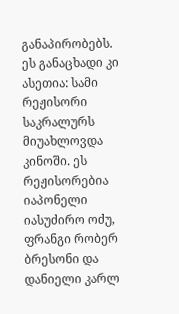განაპირობებს.
ეს განაცხადი კი ასეთია: სამი რეჟისორი საკრალურს მიუახლოვდა კინოში. ეს რეჟისორებია იაპონელი იასუძირო ოძუ, ფრანგი რობერ ბრესონი და დანიელი კარლ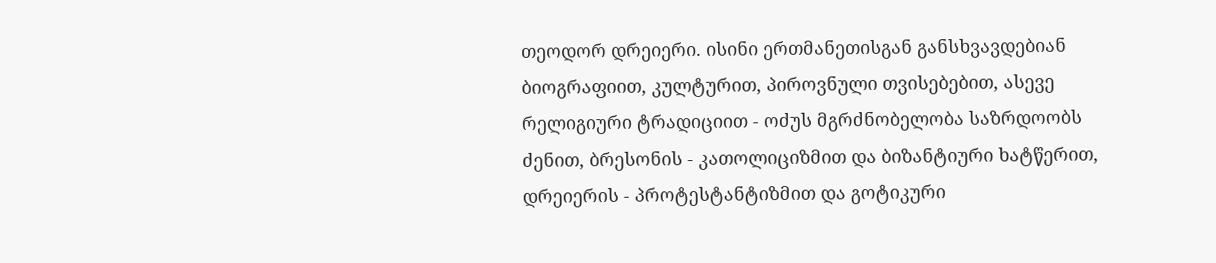თეოდორ დრეიერი. ისინი ერთმანეთისგან განსხვავდებიან ბიოგრაფიით, კულტურით, პიროვნული თვისებებით, ასევე რელიგიური ტრადიციით - ოძუს მგრძნობელობა საზრდოობს ძენით, ბრესონის - კათოლიციზმით და ბიზანტიური ხატწერით, დრეიერის - პროტესტანტიზმით და გოტიკური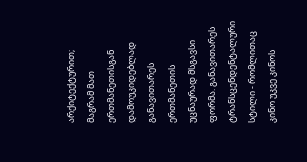არქიტექტურით; მაგრამ მათ ერთმანეთისგან დამოუკიდებლად განავითარეს ერთმანეთის უცნაურად მსგავსი ფორმა. განავითარეს ტრანსცენდენტალური სტილი - რომლითაც კინო უკვე კინოს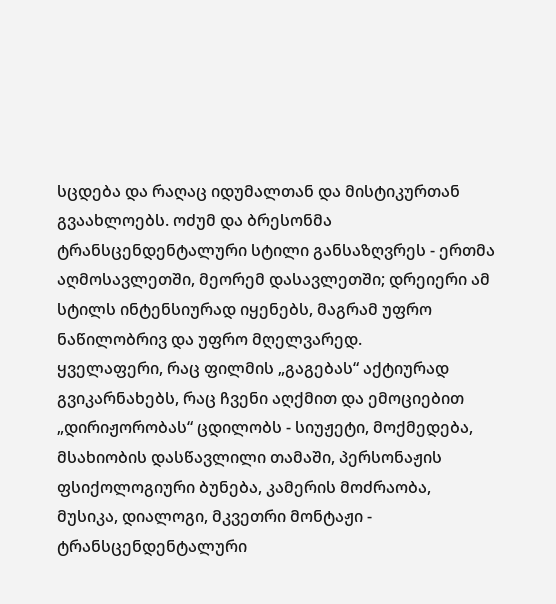სცდება და რაღაც იდუმალთან და მისტიკურთან გვაახლოებს. ოძუმ და ბრესონმა ტრანსცენდენტალური სტილი განსაზღვრეს - ერთმა აღმოსავლეთში, მეორემ დასავლეთში; დრეიერი ამ სტილს ინტენსიურად იყენებს, მაგრამ უფრო ნაწილობრივ და უფრო მღელვარედ.
ყველაფერი, რაც ფილმის „გაგებას“ აქტიურად გვიკარნახებს, რაც ჩვენი აღქმით და ემოციებით „დირიჟორობას“ ცდილობს - სიუჟეტი, მოქმედება, მსახიობის დასწავლილი თამაში, პერსონაჟის ფსიქოლოგიური ბუნება, კამერის მოძრაობა, მუსიკა, დიალოგი, მკვეთრი მონტაჟი - ტრანსცენდენტალური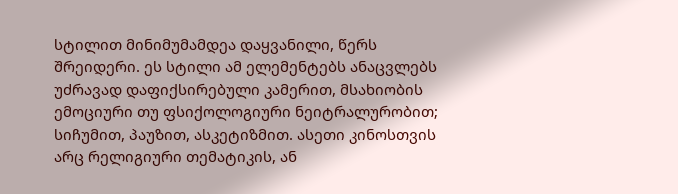სტილით მინიმუმამდეა დაყვანილი, წერს შრეიდერი. ეს სტილი ამ ელემენტებს ანაცვლებს უძრავად დაფიქსირებული კამერით, მსახიობის ემოციური თუ ფსიქოლოგიური ნეიტრალურობით; სიჩუმით, პაუზით, ასკეტიზმით. ასეთი კინოსთვის არც რელიგიური თემატიკის, ან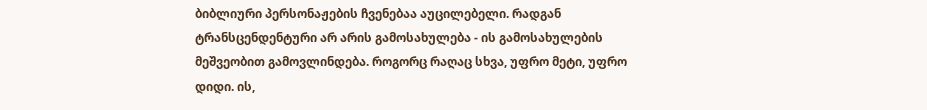ბიბლიური პერსონაჟების ჩვენებაა აუცილებელი. რადგან ტრანსცენდენტური არ არის გამოსახულება - ის გამოსახულების მეშვეობით გამოვლინდება. როგორც რაღაც სხვა, უფრო მეტი, უფრო დიდი. ის,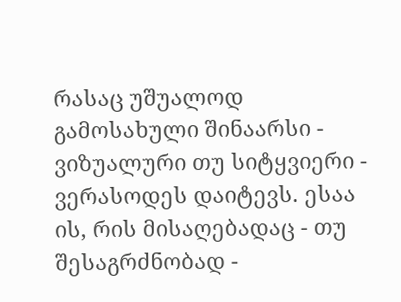რასაც უშუალოდ გამოსახული შინაარსი - ვიზუალური თუ სიტყვიერი - ვერასოდეს დაიტევს. ესაა ის, რის მისაღებადაც - თუ შესაგრძნობად -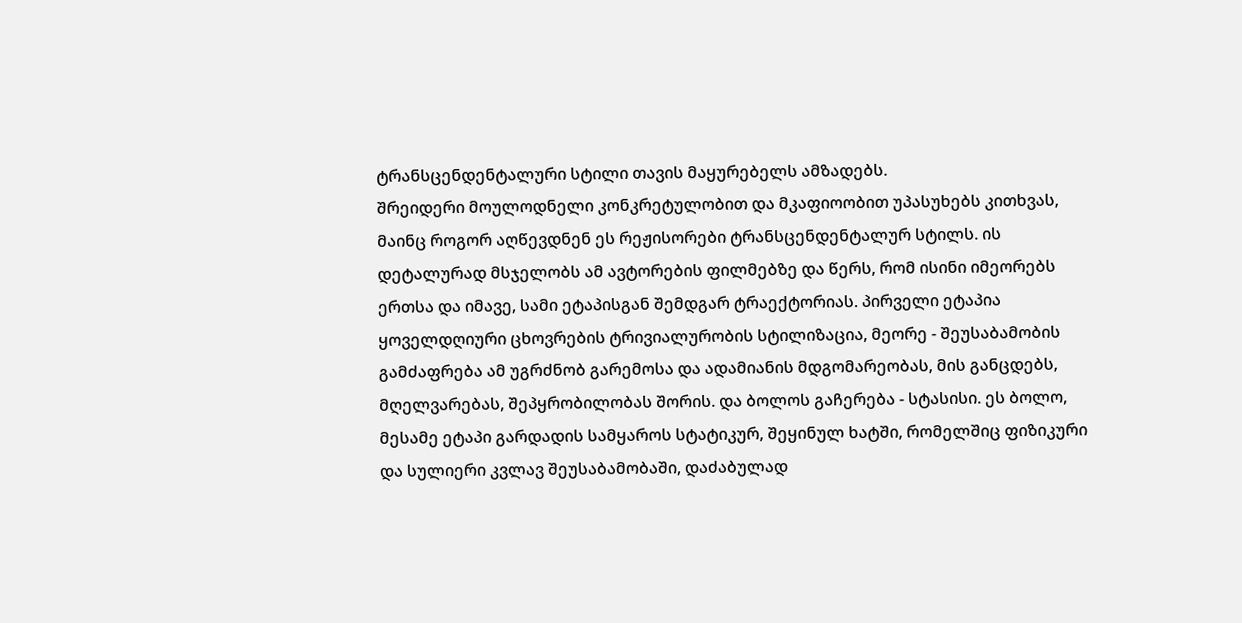ტრანსცენდენტალური სტილი თავის მაყურებელს ამზადებს.
შრეიდერი მოულოდნელი კონკრეტულობით და მკაფიოობით უპასუხებს კითხვას, მაინც როგორ აღწევდნენ ეს რეჟისორები ტრანსცენდენტალურ სტილს. ის დეტალურად მსჯელობს ამ ავტორების ფილმებზე და წერს, რომ ისინი იმეორებს ერთსა და იმავე, სამი ეტაპისგან შემდგარ ტრაექტორიას. პირველი ეტაპია ყოველდღიური ცხოვრების ტრივიალურობის სტილიზაცია, მეორე - შეუსაბამობის გამძაფრება ამ უგრძნობ გარემოსა და ადამიანის მდგომარეობას, მის განცდებს, მღელვარებას, შეპყრობილობას შორის. და ბოლოს გაჩერება - სტასისი. ეს ბოლო, მესამე ეტაპი გარდადის სამყაროს სტატიკურ, შეყინულ ხატში, რომელშიც ფიზიკური და სულიერი კვლავ შეუსაბამობაში, დაძაბულად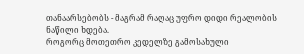თანაარსებობს - მაგრამ რაღაც უფრო დიდი რეალობის ნაწილი ხდება.
როგორც მოთეთრო კედელზე გამოსახული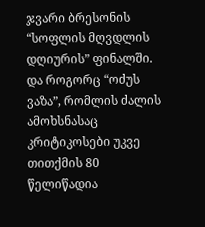ჯვარი ბრესონის “სოფლის მღვდლის დღიურის” ფინალში. და როგორც “ოძუს ვაზა”, რომლის ძალის ამოხსნასაც კრიტიკოსები უკვე თითქმის 80 წელიწადია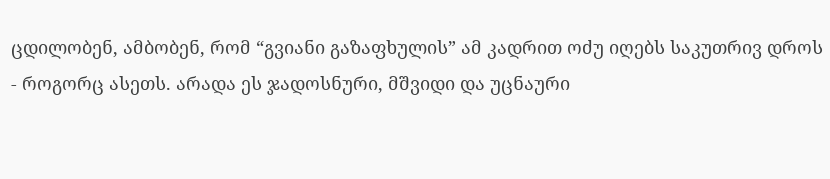ცდილობენ, ამბობენ, რომ “გვიანი გაზაფხულის” ამ კადრით ოძუ იღებს საკუთრივ დროს - როგორც ასეთს. არადა ეს ჯადოსნური, მშვიდი და უცნაური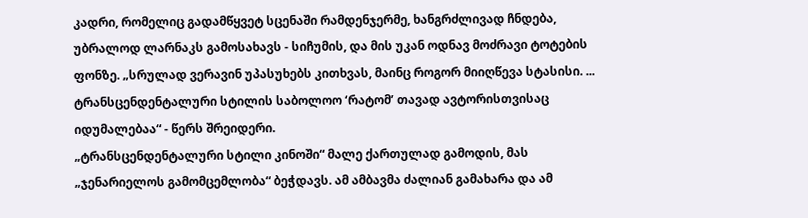კადრი, რომელიც გადამწყვეტ სცენაში რამდენჯერმე, ხანგრძლივად ჩნდება, უბრალოდ ლარნაკს გამოსახავს - სიჩუმის, და მის უკან ოდნავ მოძრავი ტოტების ფონზე. „სრულად ვერავინ უპასუხებს კითხვას, მაინც როგორ მიიღწევა სტასისი. ... ტრანსცენდენტალური სტილის საბოლოო ‘რატომ’ თავად ავტორისთვისაც იდუმალებაა“ - წერს შრეიდერი.
„ტრანსცენდენტალური სტილი კინოში“ მალე ქართულად გამოდის, მას „ჯენარიელოს გამომცემლობა“ ბეჭდავს. ამ ამბავმა ძალიან გამახარა და ამ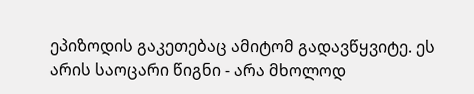ეპიზოდის გაკეთებაც ამიტომ გადავწყვიტე. ეს არის საოცარი წიგნი - არა მხოლოდ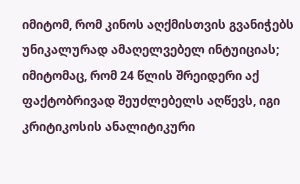იმიტომ, რომ კინოს აღქმისთვის გვანიჭებს უნიკალურად ამაღელვებელ ინტუიციას; იმიტომაც, რომ 24 წლის შრეიდერი აქ ფაქტობრივად შეუძლებელს აღწევს, იგი კრიტიკოსის ანალიტიკური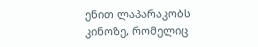ენით ლაპარაკობს კინოზე, რომელიც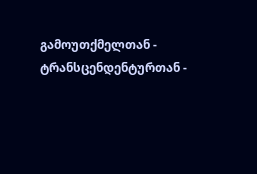გამოუთქმელთან - ტრანსცენდენტურთან -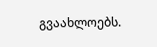გვაახლოებს.